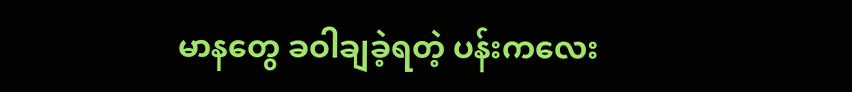မာနတွေ ခဝါချခဲ့ရတဲ့ ပန်းကလေး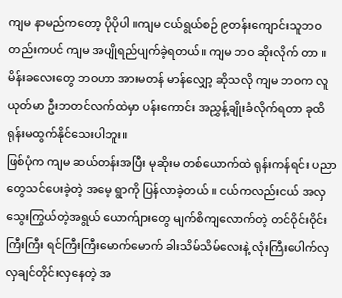ကျမ နာမည်ကတော့ ပိုပိုပါ ။ကျမ ငယ်ရွယ်စဉ် ၉တန်းကျောင်းသူဘဝတည်းကပင် ကျမ အပျိုရည်ပျက်ခဲ့ရတယ်။ ကျမ ဘဝ ဆိုးလိုက် တာ ။မိန်းခလေးတွေ ဘဝဟာ အားမတန် မာန်လျှော့ ဆိုသလို ကျမ ဘဝက လူယုတ်မာ ဦးဘတင်လက်ထဲမှာ ပန်းကောင်း အညွှန့်ချိုးခံလိုက်ရတာ ခုထိ ရုန်းမထွက်နိုင်သေးပါဘူး။
ဖြစ်ပုံက ကျမ ဆယ်တန်းအပြီး မုဆိုးမ တစ်ယောက်ထဲ ရုန်းကန်ရင်း ပညာတွေသင်ပေးခဲ့တဲ့ အမေ့ ရွာကို ပြန်လာခဲ့တယ် ။ ငယ်ကလည်းငယ် အလှသွေးကြွယ်တဲ့အရွယ် ယောက်ျားတွေ မျက်စိကျလောက်တဲ့ တင်ဝိုင်းဝိုင်းကြီးကြီး ရင်ကြီးကြီးမောက်မောက် ခါးသိမ်သိမ်လေးနဲ့ လုံးကြီးပေါက်လှ လှချင်တိုင်းလှနေတဲ့ အ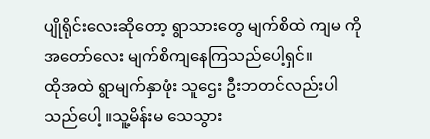ပျိုရိုင်းလေးဆိုတော့ ရွာသားတွေ မျက်စိထဲ ကျမ ကို အတော်လေး မျက်စိကျနေကြသည်ပေါ့ရှင်။
ထိုအထဲ ရွာမျက်နှာဖုံး သူဌေး ဦးဘတင်လည်းပါသည်ပေါ့ ။သူ့မိန်းမ သေသွား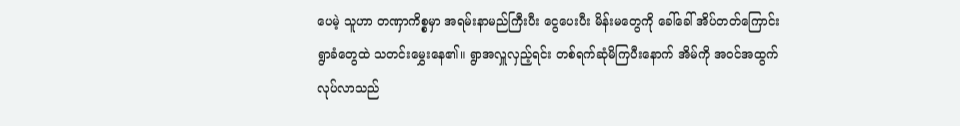ပေမဲ့ သူဟာ တဏှာကိစ္စမှာ အရမ်းနာမည်ကြီးပီး ငွေပေးပီး မိန်းမတွေကို ခေါ်ခေါ် အိပ်တတ်ကြောင်း ရွာခံတွေထဲ သတင်းမွှေးနေ၏။ ရွာအလှူလှည့်ရင်း တစ်ရက်ဆုံမိကြပီးနောက် အိမ်ကို အဝင်အထွက်လုပ်လာသည်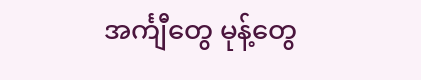အင်္ကျီတွေ မုန့်တွေ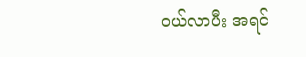ဝယ်လာပီး အရင်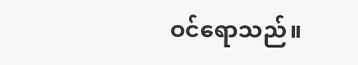ဝင်ရောသည်။